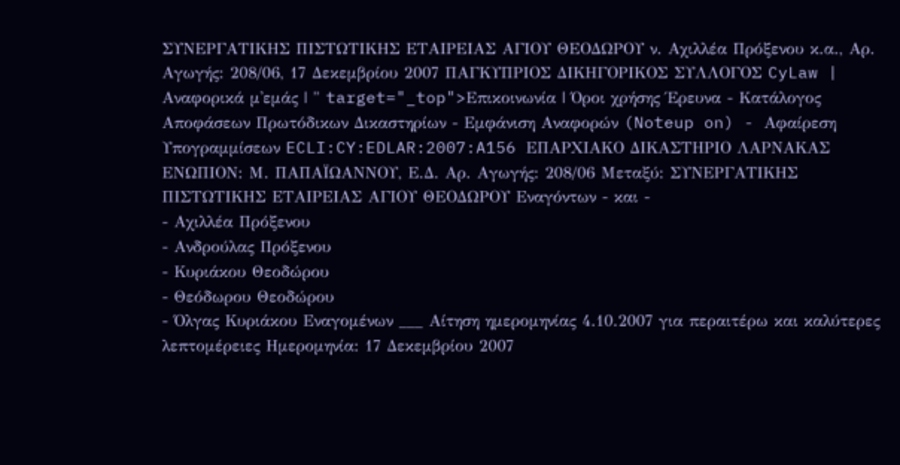ΣΥΝΕΡΓΑΤΙΚΗΣ ΠΙΣΤΩΤΙΚΗΣ ΕΤΑΙΡΕΙΑΣ ΑΓΙΟΥ ΘΕΟΔΩΡΟΥ ν. Αχιλλέα Πρόξενου κ.α., Αρ. Αγωγής: 208/06, 17 Δεκεμβρίου 2007 ΠΑΓΚΥΠΡΙΟΣ ΔΙΚΗΓΟΡΙΚΟΣ ΣΥΛΛΟΓΟΣ CyLaw | Αναφορικά μ'εμάς | " target="_top">Επικοινωνία | Όροι χρήσης Έρευνα - Κατάλογος Αποφάσεων Πρωτόδικων Δικαστηρίων - Εμφάνιση Αναφορών (Noteup on) - Αφαίρεση Υπογραμμίσεων ECLI:CY:EDLAR:2007:A156 ΕΠΑΡΧΙΑΚΟ ΔΙΚΑΣΤΗΡΙΟ ΛΑΡΝΑΚΑΣ ΕΝΩΠΙΟΝ: Μ. ΠΑΠΑΪΩΑΝΝΟΥ, Ε.Δ. Αρ. Αγωγής: 208/06 Μεταξύ: ΣΥΝΕΡΓΑΤΙΚΗΣ ΠΙΣΤΩΤΙΚΗΣ ΕΤΑΙΡΕΙΑΣ ΑΓΙΟΥ ΘΕΟΔΩΡΟΥ Εναγόντων - και -
- Αχιλλέα Πρόξενου
- Ανδρούλας Πρόξενου
- Κυριάκου Θεοδώρου
- Θεόδωρου Θεοδώρου
- Όλγας Κυριάκου Εναγομένων ___ Αίτηση ημερομηνίας 4.10.2007 για περαιτέρω και καλύτερες λεπτομέρειες Ημερομηνία: 17 Δεκεμβρίου 2007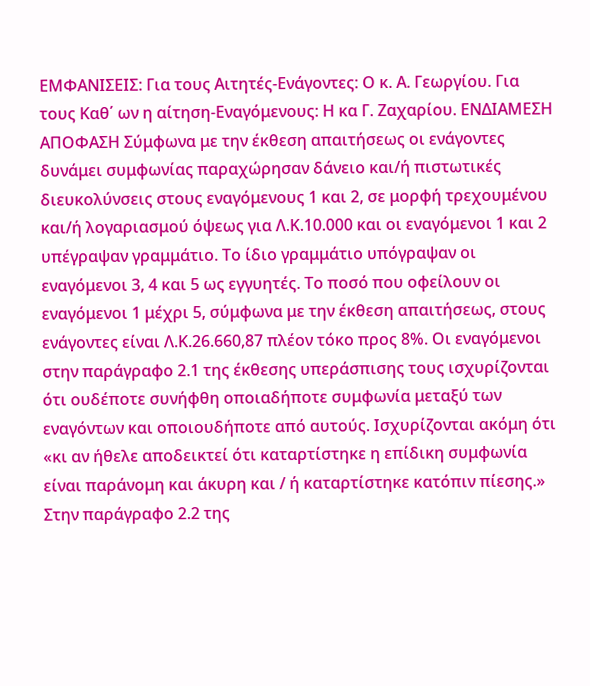ΕΜΦΑΝΙΣΕΙΣ: Για τους Αιτητές-Ενάγοντες: Ο κ. Α. Γεωργίου. Για τους Καθ΄ ων η αίτηση-Εναγόμενους: Η κα Γ. Ζαχαρίου. ΕΝΔΙΑΜΕΣΗ ΑΠΟΦΑΣΗ Σύμφωνα με την έκθεση απαιτήσεως οι ενάγοντες δυνάμει συμφωνίας παραχώρησαν δάνειο και/ή πιστωτικές διευκολύνσεις στους εναγόμενους 1 και 2, σε μορφή τρεχουμένου και/ή λογαριασμού όψεως για Λ.Κ.10.000 και οι εναγόμενοι 1 και 2 υπέγραψαν γραμμάτιο. Το ίδιο γραμμάτιο υπόγραψαν οι εναγόμενοι 3, 4 και 5 ως εγγυητές. Το ποσό που οφείλουν οι εναγόμενοι 1 μέχρι 5, σύμφωνα με την έκθεση απαιτήσεως, στους ενάγοντες είναι Λ.Κ.26.660,87 πλέον τόκο προς 8%. Οι εναγόμενοι στην παράγραφο 2.1 της έκθεσης υπεράσπισης τους ισχυρίζονται ότι ουδέποτε συνήφθη οποιαδήποτε συμφωνία μεταξύ των εναγόντων και οποιουδήποτε από αυτούς. Ισχυρίζονται ακόμη ότι «κι αν ήθελε αποδεικτεί ότι καταρτίστηκε η επίδικη συμφωνία είναι παράνομη και άκυρη και / ή καταρτίστηκε κατόπιν πίεσης.» Στην παράγραφο 2.2 της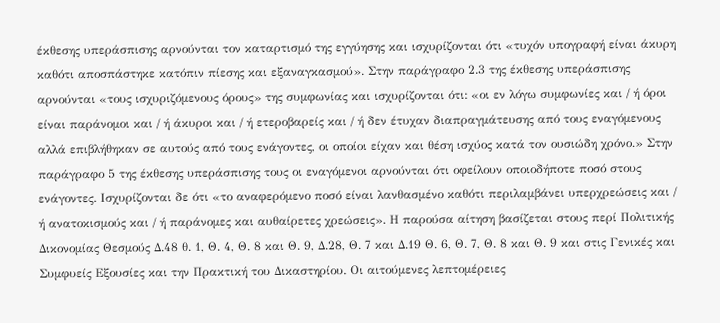έκθεσης υπεράσπισης αρνούνται τον καταρτισμό της εγγύησης και ισχυρίζονται ότι «τυχόν υπογραφή είναι άκυρη καθότι αποσπάστηκε κατόπιν πίεσης και εξαναγκασμού». Στην παράγραφο 2.3 της έκθεσης υπεράσπισης αρνούνται «τους ισχυριζόμενους όρους» της συμφωνίας και ισχυρίζονται ότι: «οι εν λόγω συμφωνίες και / ή όροι είναι παράνομοι και / ή άκυροι και / ή ετεροβαρείς και / ή δεν έτυχαν διαπραγμάτευσης από τους εναγόμενους αλλά επιβλήθηκαν σε αυτούς από τους ενάγοντες, οι οποίοι είχαν και θέση ισχύος κατά τον ουσιώδη χρόνο.» Στην παράγραφο 5 της έκθεσης υπεράσπισης τους οι εναγόμενοι αρνούνται ότι οφείλουν οποιοδήποτε ποσό στους ενάγοντες. Ισχυρίζονται δε ότι «το αναφερόμενο ποσό είναι λανθασμένο καθότι περιλαμβάνει υπερχρεώσεις και / ή ανατοκισμούς και / ή παράνομες και αυθαίρετες χρεώσεις». Η παρούσα αίτηση βασίζεται στους περί Πολιτικής Δικονομίας Θεσμούς Δ.48 θ. 1, Θ. 4, Θ. 8 και Θ. 9, Δ.28, Θ. 7 και Δ.19 Θ. 6, Θ. 7, Θ. 8 και Θ. 9 και στις Γενικές και Συμφυείς Εξουσίες και την Πρακτική του Δικαστηρίου. Οι αιτούμενες λεπτομέρειες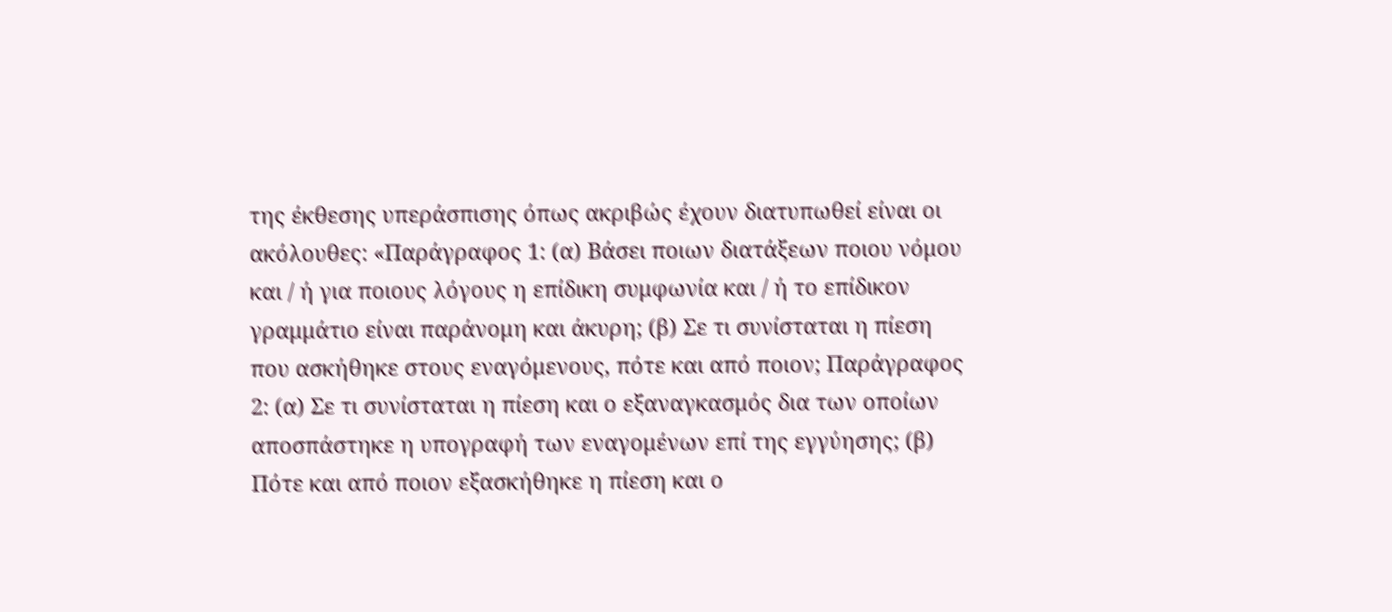της έκθεσης υπεράσπισης όπως ακριβώς έχουν διατυπωθεί είναι οι ακόλουθες: «Παράγραφος 1: (α) Βάσει ποιων διατάξεων ποιου νόμου και / ή για ποιους λόγους η επίδικη συμφωνία και / ή το επίδικον γραμμάτιο είναι παράνομη και άκυρη; (β) Σε τι συνίσταται η πίεση που ασκήθηκε στους εναγόμενους, πότε και από ποιον; Παράγραφος 2: (α) Σε τι συνίσταται η πίεση και ο εξαναγκασμός δια των οποίων αποσπάστηκε η υπογραφή των εναγομένων επί της εγγύησης; (β) Πότε και από ποιον εξασκήθηκε η πίεση και ο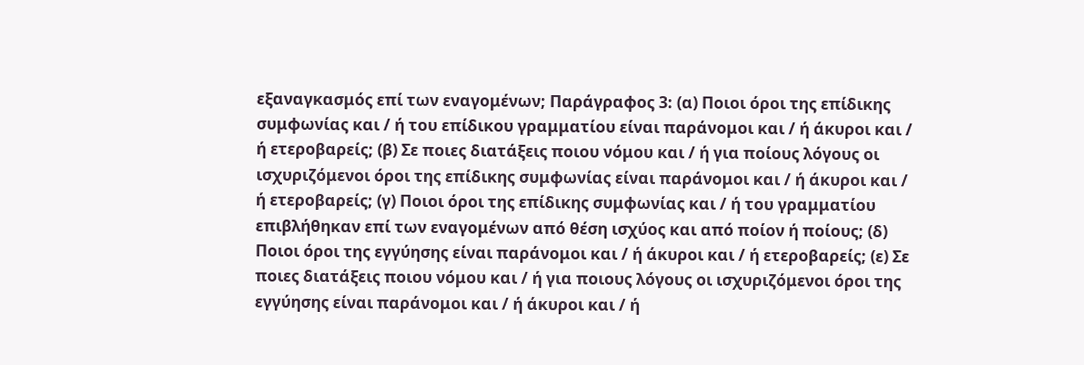εξαναγκασμός επί των εναγομένων; Παράγραφος 3: (α) Ποιοι όροι της επίδικης συμφωνίας και / ή του επίδικου γραμματίου είναι παράνομοι και / ή άκυροι και / ή ετεροβαρείς; (β) Σε ποιες διατάξεις ποιου νόμου και / ή για ποίους λόγους οι ισχυριζόμενοι όροι της επίδικης συμφωνίας είναι παράνομοι και / ή άκυροι και / ή ετεροβαρείς; (γ) Ποιοι όροι της επίδικης συμφωνίας και / ή του γραμματίου επιβλήθηκαν επί των εναγομένων από θέση ισχύος και από ποίον ή ποίους; (δ) Ποιοι όροι της εγγύησης είναι παράνομοι και / ή άκυροι και / ή ετεροβαρείς; (ε) Σε ποιες διατάξεις ποιου νόμου και / ή για ποιους λόγους οι ισχυριζόμενοι όροι της εγγύησης είναι παράνομοι και / ή άκυροι και / ή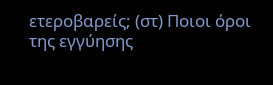ετεροβαρείς; (στ) Ποιοι όροι της εγγύησης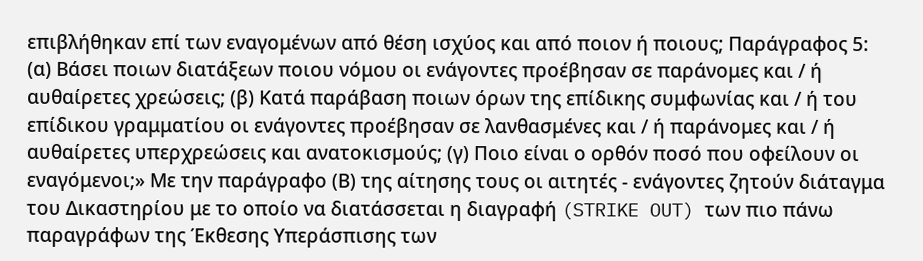επιβλήθηκαν επί των εναγομένων από θέση ισχύος και από ποιον ή ποιους; Παράγραφος 5: (α) Βάσει ποιων διατάξεων ποιου νόμου οι ενάγοντες προέβησαν σε παράνομες και / ή αυθαίρετες χρεώσεις; (β) Κατά παράβαση ποιων όρων της επίδικης συμφωνίας και / ή του επίδικου γραμματίου οι ενάγοντες προέβησαν σε λανθασμένες και / ή παράνομες και / ή αυθαίρετες υπερχρεώσεις και ανατοκισμούς; (γ) Ποιο είναι ο ορθόν ποσό που οφείλουν οι εναγόμενοι;» Με την παράγραφο (Β) της αίτησης τους οι αιτητές - ενάγοντες ζητούν διάταγμα του Δικαστηρίου με το οποίο να διατάσσεται η διαγραφή (STRIKE OUT) των πιο πάνω παραγράφων της Έκθεσης Υπεράσπισης των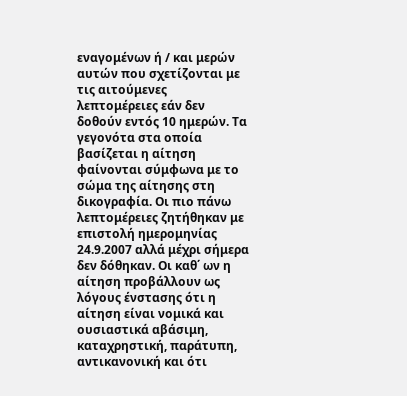εναγομένων ή / και μερών αυτών που σχετίζονται με τις αιτούμενες λεπτομέρειες εάν δεν δοθούν εντός 10 ημερών. Τα γεγονότα στα οποία βασίζεται η αίτηση φαίνονται σύμφωνα με το σώμα της αίτησης στη δικογραφία. Οι πιο πάνω λεπτομέρειες ζητήθηκαν με επιστολή ημερομηνίας 24.9.2007 αλλά μέχρι σήμερα δεν δόθηκαν. Οι καθ΄ ων η αίτηση προβάλλουν ως λόγους ένστασης ότι η αίτηση είναι νομικά και ουσιαστικά αβάσιμη, καταχρηστική, παράτυπη, αντικανονική και ότι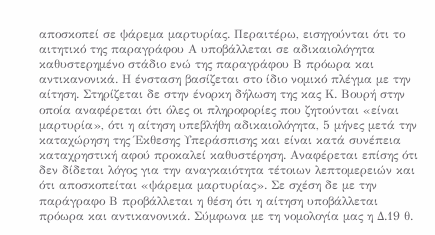αποσκοπεί σε ψάρεμα μαρτυρίας. Περαιτέρω, εισηγούνται ότι το αιτητικό της παραγράφου Α υποβάλλεται σε αδικαιολόγητα καθυστερημένο στάδιο ενώ της παραγράφου Β πρόωρα και αντικανονικά. Η ένσταση βασίζεται στο ίδιο νομικό πλέγμα με την αίτηση. Στηρίζεται δε στην ένορκη δήλωση της κας Κ. Βουρή στην οποία αναφέρεται ότι όλες οι πληροφορίες που ζητούνται «είναι μαρτυρία», ότι η αίτηση υπεβλήθη αδικαιολόγητα, 5 μήνες μετά την καταχώρηση της Έκθεσης Υπεράσπισης και είναι κατά συνέπεια καταχρηστική αφού προκαλεί καθυστέρηση. Αναφέρεται επίσης ότι δεν δίδεται λόγος για την αναγκαιότητα τέτοιων λεπτομερειών και ότι αποσκοπείται «ψάρεμα μαρτυρίας». Σε σχέση δε με την παράγραφο Β προβάλλεται η θέση ότι η αίτηση υποβάλλεται πρόωρα και αντικανονικά. Σύμφωνα με τη νομολογία μας η Δ.19 θ.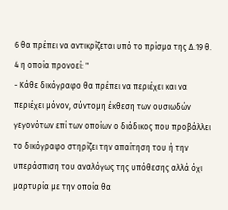6 θα πρέπει να αντικρίζεται υπό το πρίσμα της Δ.19 θ. 4 η οποία προνοεί: "
- Κάθε δικόγραφο θα πρέπει να περιέχει και να περιέχει μόνον, σύντομη έκθεση των ουσιωδών γεγονότων επί των οποίων ο διάδικος που προβάλλει το δικόγραφο στηρίζει την απαίτηση του ή την υπεράσπιση του αναλόγως της υπόθεσης αλλά όχι μαρτυρία με την οποία θα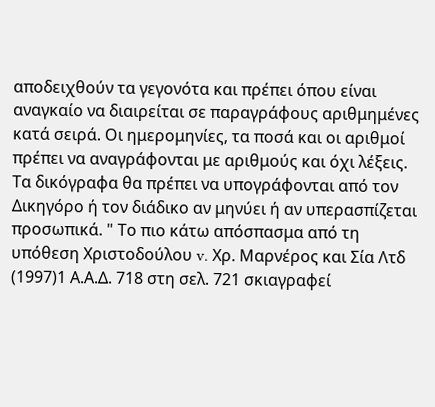αποδειχθούν τα γεγονότα και πρέπει όπου είναι αναγκαίο να διαιρείται σε παραγράφους αριθμημένες κατά σειρά. Οι ημερομηνίες, τα ποσά και οι αριθμοί πρέπει να αναγράφονται με αριθμούς και όχι λέξεις. Τα δικόγραφα θα πρέπει να υπογράφονται από τον Δικηγόρο ή τον διάδικο αν μηνύει ή αν υπερασπίζεται προσωπικά. " Το πιο κάτω απόσπασμα από τη υπόθεση Χριστοδούλου v. Χρ. Μαρνέρος και Σία Λτδ
(1997)1 Α.Α.Δ. 718 στη σελ. 721 σκιαγραφεί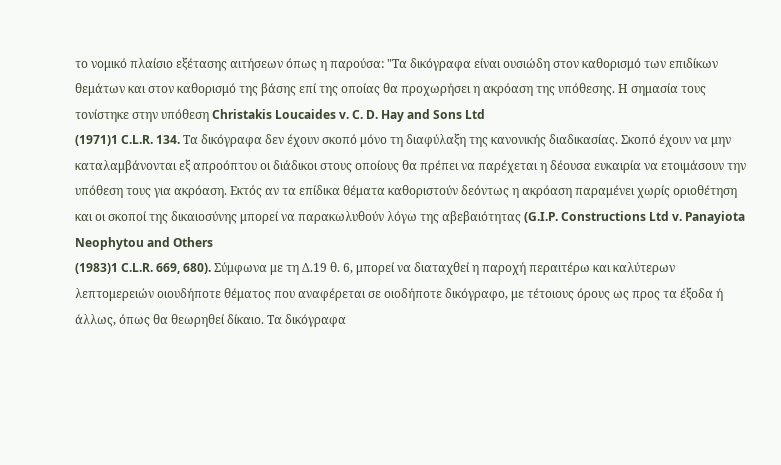το νομικό πλαίσιο εξέτασης αιτήσεων όπως η παρούσα: "Τα δικόγραφα είναι ουσιώδη στον καθορισμό των επιδίκων θεμάτων και στον καθορισμό της βάσης επί της οποίας θα προχωρήσει η ακρόαση της υπόθεσης. Η σημασία τους τονίστηκε στην υπόθεση Christakis Loucaides v. C. D. Hay and Sons Ltd
(1971)1 C.L.R. 134. Τα δικόγραφα δεν έχουν σκοπό μόνο τη διαφύλαξη της κανονικής διαδικασίας. Σκοπό έχουν να μην καταλαμβάνονται εξ απροόπτου οι διάδικοι στους οποίους θα πρέπει να παρέχεται η δέουσα ευκαιρία να ετοιμάσουν την υπόθεση τους για ακρόαση. Εκτός αν τα επίδικα θέματα καθοριστούν δεόντως η ακρόαση παραμένει χωρίς οριοθέτηση και οι σκοποί της δικαιοσύνης μπορεί να παρακωλυθούν λόγω της αβεβαιότητας (G.I.P. Constructions Ltd v. Panayiota Neophytou and Others
(1983)1 C.L.R. 669, 680). Σύμφωνα με τη Δ.19 θ. 6, μπορεί να διαταχθεί η παροχή περαιτέρω και καλύτερων λεπτομερειών οιουδήποτε θέματος που αναφέρεται σε οιοδήποτε δικόγραφο, με τέτοιους όρους ως προς τα έξοδα ή άλλως, όπως θα θεωρηθεί δίκαιο. Τα δικόγραφα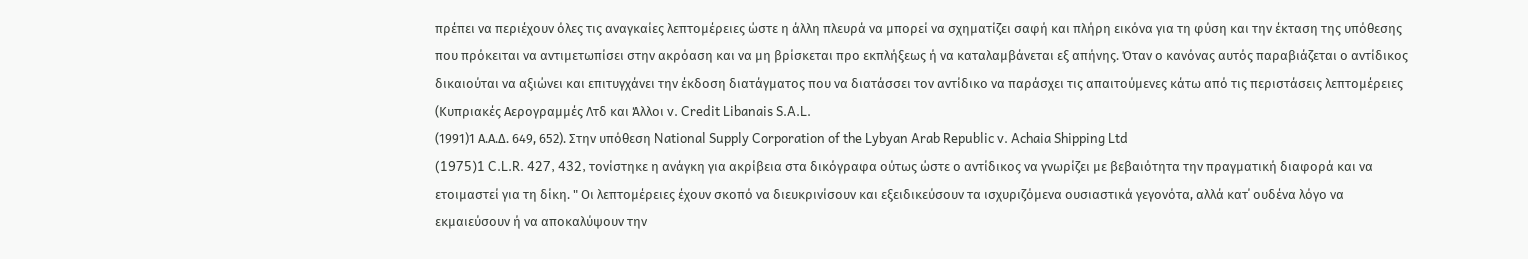πρέπει να περιέχουν όλες τις αναγκαίες λεπτομέρειες ώστε η άλλη πλευρά να μπορεί να σχηματίζει σαφή και πλήρη εικόνα για τη φύση και την έκταση της υπόθεσης που πρόκειται να αντιμετωπίσει στην ακρόαση και να μη βρίσκεται προ εκπλήξεως ή να καταλαμβάνεται εξ απήνης. Όταν ο κανόνας αυτός παραβιάζεται ο αντίδικος δικαιούται να αξιώνει και επιτυγχάνει την έκδοση διατάγματος που να διατάσσει τον αντίδικο να παράσχει τις απαιτούμενες κάτω από τις περιστάσεις λεπτομέρειες (Κυπριακές Αερογραμμές Λτδ και Άλλοι v. Credit Libanais S.A.L.
(1991)1 Α.Α.Δ. 649, 652). Στην υπόθεση National Supply Corporation of the Lybyan Arab Republic v. Achaia Shipping Ltd
(1975)1 C.L.R. 427, 432, τονίστηκε η ανάγκη για ακρίβεια στα δικόγραφα ούτως ώστε ο αντίδικος να γνωρίζει με βεβαιότητα την πραγματική διαφορά και να ετοιμαστεί για τη δίκη. " Οι λεπτομέρειες έχουν σκοπό να διευκρινίσουν και εξειδικεύσουν τα ισχυριζόμενα ουσιαστικά γεγονότα, αλλά κατ΄ ουδένα λόγο να εκμαιεύσουν ή να αποκαλύψουν την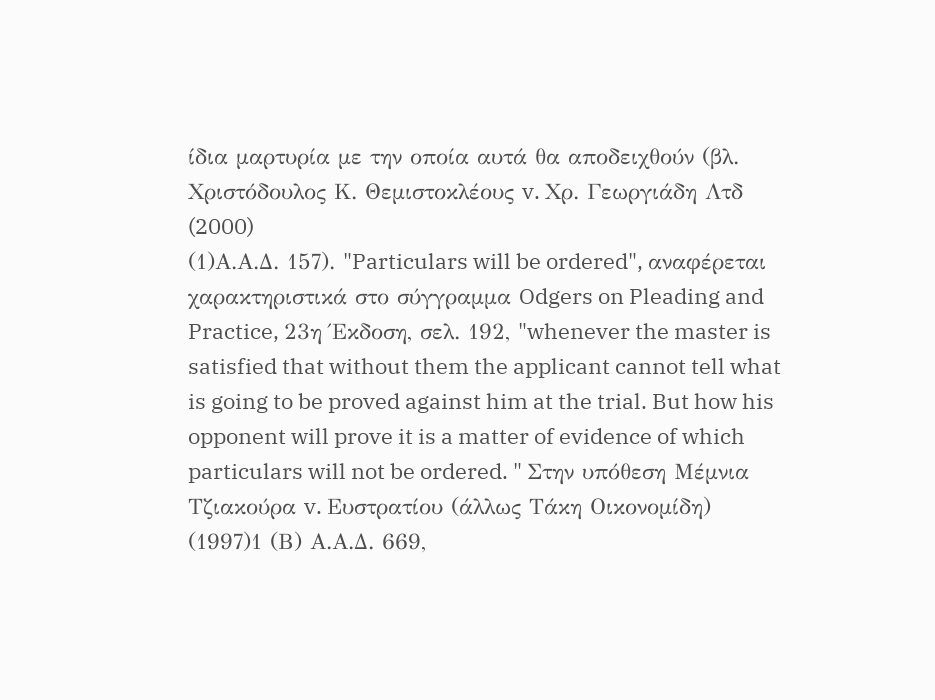ίδια μαρτυρία με την οποία αυτά θα αποδειχθούν (βλ. Χριστόδουλος Κ. Θεμιστοκλέους v. Χρ. Γεωργιάδη Λτδ
(2000)
(1)Α.Α.Δ. 157). "Particulars will be ordered", αναφέρεται χαρακτηριστικά στο σύγγραμμα Odgers on Pleading and Practice, 23η Έκδοση, σελ. 192, "whenever the master is satisfied that without them the applicant cannot tell what is going to be proved against him at the trial. But how his opponent will prove it is a matter of evidence of which particulars will not be ordered. " Στην υπόθεση Μέμνια Τζιακούρα v. Ευστρατίου (άλλως Τάκη Οικονομίδη)
(1997)1 (Β) Α.Α.Δ. 669,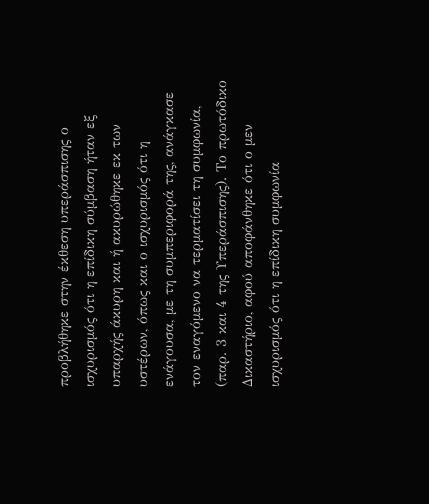προβλήθηκε στην έκθεση υπεράσπισης ο ισχυρισμός ότι η επίδικη σύμβαση ήταν εξ υπαρχής άκυρη και ή ακυρώθηκε εκ των υστέρων, όπως και ο ισχυρισμός ότι η ενάγουσα, με τη συμπεριφορά της, ανάγκασε τον εναγόμενο να τερματίσει τη συμφωνία, (παρ. 3 και 4 της Υπεράσπισης). Το πρωτόδικο Δικαστήριο, αφού αποφάνθηκε ότι ο μεν ισχυρισμός ότι η επίδικη συμφωνία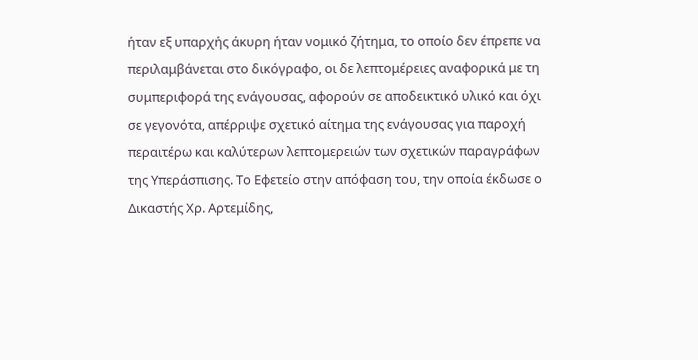ήταν εξ υπαρχής άκυρη ήταν νομικό ζήτημα, το οποίο δεν έπρεπε να περιλαμβάνεται στο δικόγραφο, οι δε λεπτομέρειες αναφορικά με τη συμπεριφορά της ενάγουσας, αφορούν σε αποδεικτικό υλικό και όχι σε γεγονότα, απέρριψε σχετικό αίτημα της ενάγουσας για παροχή περαιτέρω και καλύτερων λεπτομερειών των σχετικών παραγράφων της Υπεράσπισης. Το Εφετείο στην απόφαση του, την οποία έκδωσε ο Δικαστής Χρ. Αρτεμίδης,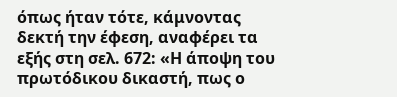όπως ήταν τότε, κάμνοντας δεκτή την έφεση, αναφέρει τα εξής στη σελ. 672: «Η άποψη του πρωτόδικου δικαστή, πως ο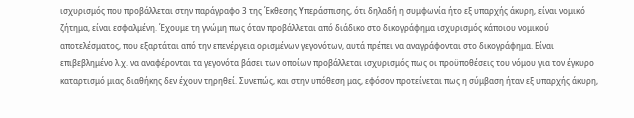ισχυρισμός που προβάλλεται στην παράγραφο 3 της Έκθεσης Υπεράσπισης, ότι δηλαδή η συμφωνία ήτο εξ υπαρχής άκυρη, είναι νομικό ζήτημα, είναι εσφαλμένη. Έχουμε τη γνώμη πως όταν προβάλλεται από διάδικο στο δικογράφημα ισχυρισμός κάποιου νομικού αποτελέσματος, που εξαρτάται από την επενέργεια ορισμένων γεγονότων, αυτά πρέπει να αναγράφονται στο δικογράφημα. Είναι επιβεβλημένο λ.χ. να αναφέρονται τα γεγονότα βάσει των οποίων προβάλλεται ισχυρισμός πως οι προϋποθέσεις του νόμου για τον έγκυρο καταρτισμό μιας διαθήκης δεν έχουν τηρηθεί. Συνεπώς, και στην υπόθεση μας, εφόσον προτείνεται πως η σύμβαση ήταν εξ υπαρχής άκυρη,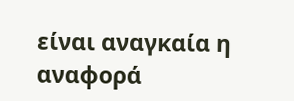είναι αναγκαία η αναφορά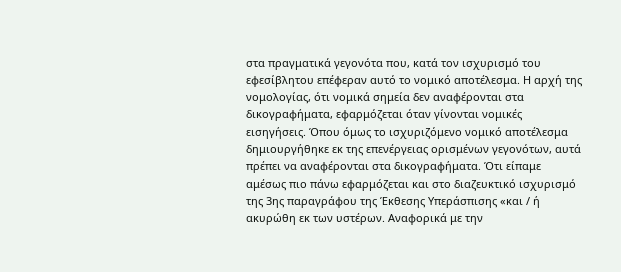στα πραγματικά γεγονότα που, κατά τον ισχυρισμό του εφεσίβλητου επέφεραν αυτό το νομικό αποτέλεσμα. Η αρχή της νομολογίας, ότι νομικά σημεία δεν αναφέρονται στα δικογραφήματα, εφαρμόζεται όταν γίνονται νομικές εισηγήσεις. Όπου όμως το ισχυριζόμενο νομικό αποτέλεσμα δημιουργήθηκε εκ της επενέργειας ορισμένων γεγονότων, αυτά πρέπει να αναφέρονται στα δικογραφήματα. Ότι είπαμε αμέσως πιο πάνω εφαρμόζεται και στο διαζευκτικό ισχυρισμό της 3ης παραγράφου της Έκθεσης Υπεράσπισης «και / ή ακυρώθη εκ των υστέρων. Αναφορικά με την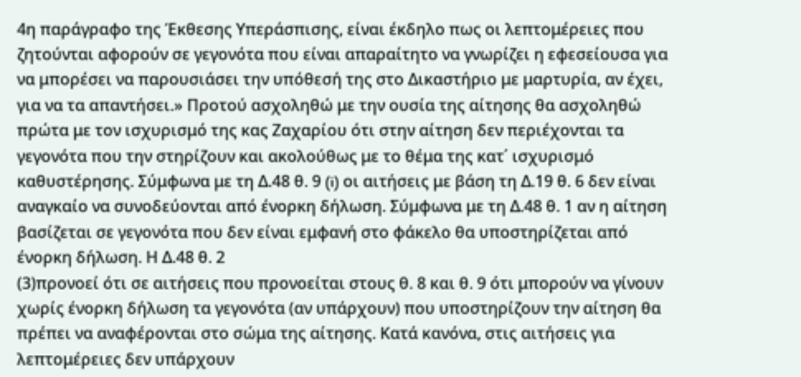4η παράγραφο της Έκθεσης Υπεράσπισης, είναι έκδηλο πως οι λεπτομέρειες που ζητούνται αφορούν σε γεγονότα που είναι απαραίτητο να γνωρίζει η εφεσείουσα για να μπορέσει να παρουσιάσει την υπόθεσή της στο Δικαστήριο με μαρτυρία, αν έχει, για να τα απαντήσει.» Προτού ασχοληθώ με την ουσία της αίτησης θα ασχοληθώ πρώτα με τον ισχυρισμό της κας Ζαχαρίου ότι στην αίτηση δεν περιέχονται τα γεγονότα που την στηρίζουν και ακολούθως με το θέμα της κατ΄ ισχυρισμό καθυστέρησης. Σύμφωνα με τη Δ.48 θ. 9 (i) οι αιτήσεις με βάση τη Δ.19 θ. 6 δεν είναι αναγκαίο να συνοδεύονται από ένορκη δήλωση. Σύμφωνα με τη Δ.48 θ. 1 αν η αίτηση βασίζεται σε γεγονότα που δεν είναι εμφανή στο φάκελο θα υποστηρίζεται από ένορκη δήλωση. Η Δ.48 θ. 2
(3)προνοεί ότι σε αιτήσεις που προνοείται στους θ. 8 και θ. 9 ότι μπορούν να γίνουν χωρίς ένορκη δήλωση τα γεγονότα (αν υπάρχουν) που υποστηρίζουν την αίτηση θα πρέπει να αναφέρονται στο σώμα της αίτησης. Κατά κανόνα, στις αιτήσεις για λεπτομέρειες δεν υπάρχουν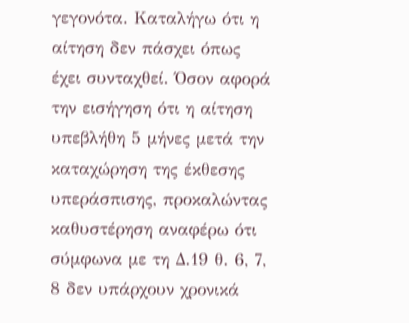γεγονότα. Καταλήγω ότι η αίτηση δεν πάσχει όπως έχει συνταχθεί. Όσον αφορά την εισήγηση ότι η αίτηση υπεβλήθη 5 μήνες μετά την καταχώρηση της έκθεσης υπεράσπισης, προκαλώντας καθυστέρηση αναφέρω ότι σύμφωνα με τη Δ.19 θ. 6, 7, 8 δεν υπάρχουν χρονικά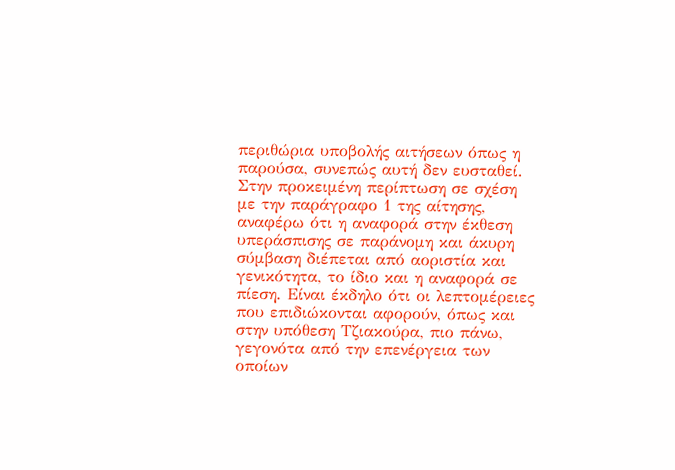περιθώρια υποβολής αιτήσεων όπως η παρούσα, συνεπώς αυτή δεν ευσταθεί. Στην προκειμένη περίπτωση σε σχέση με την παράγραφο 1 της αίτησης, αναφέρω ότι η αναφορά στην έκθεση υπεράσπισης σε παράνομη και άκυρη σύμβαση διέπεται από αοριστία και γενικότητα, το ίδιο και η αναφορά σε πίεση. Είναι έκδηλο ότι οι λεπτομέρειες που επιδιώκονται αφορούν, όπως και στην υπόθεση Τζιακούρα, πιο πάνω, γεγονότα από την επενέργεια των οποίων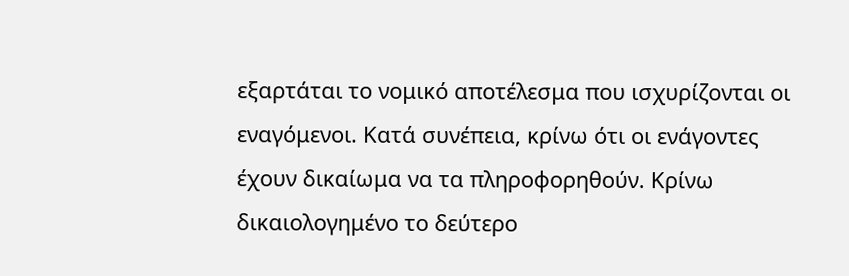εξαρτάται το νομικό αποτέλεσμα που ισχυρίζονται οι εναγόμενοι. Κατά συνέπεια, κρίνω ότι οι ενάγοντες έχουν δικαίωμα να τα πληροφορηθούν. Κρίνω δικαιολογημένο το δεύτερο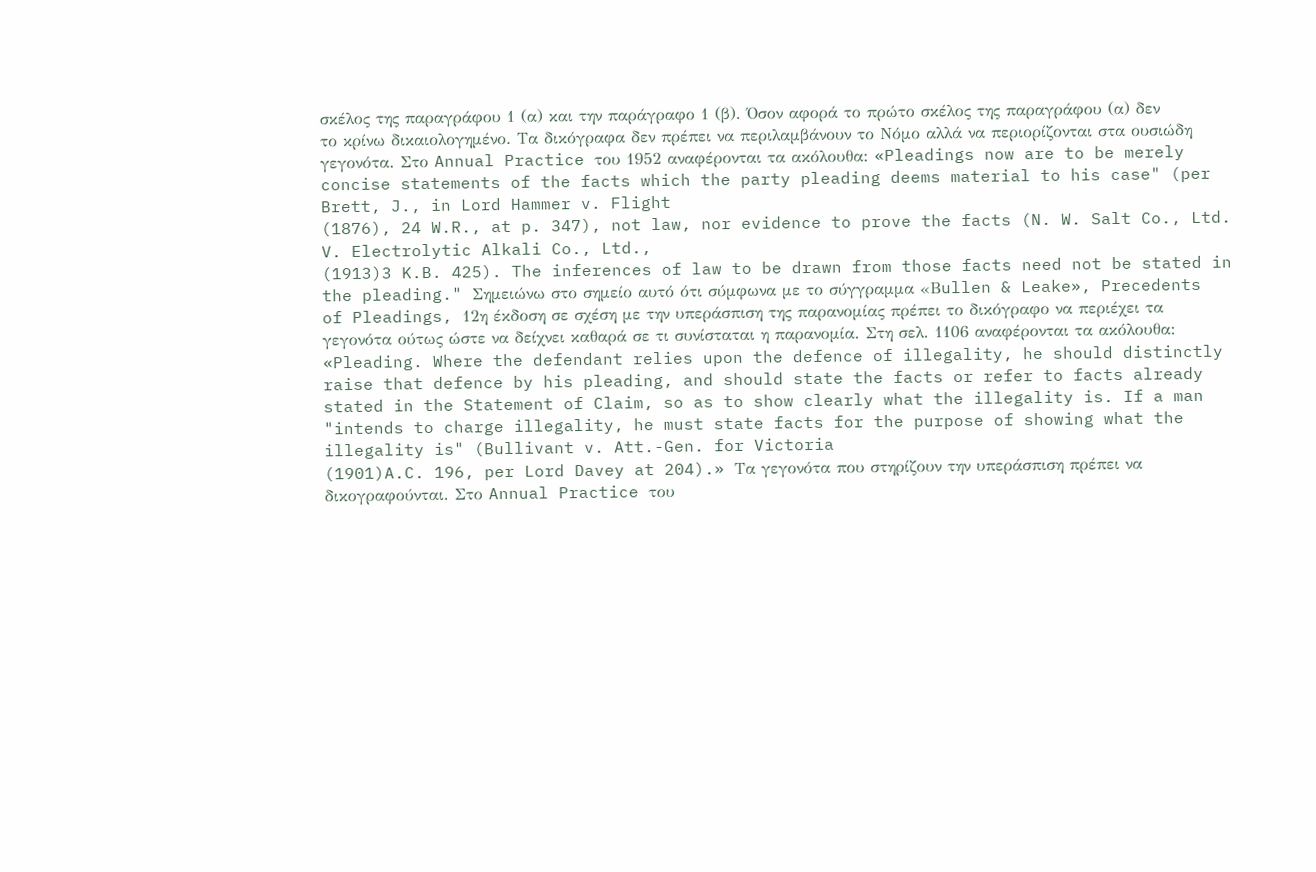σκέλος της παραγράφου 1 (α) και την παράγραφο 1 (β). Όσον αφορά το πρώτο σκέλος της παραγράφου (α) δεν το κρίνω δικαιολογημένο. Τα δικόγραφα δεν πρέπει να περιλαμβάνουν το Νόμο αλλά να περιορίζονται στα ουσιώδη γεγονότα. Στο Annual Practice του 1952 αναφέρονται τα ακόλουθα: «Pleadings now are to be merely concise statements of the facts which the party pleading deems material to his case" (per Brett, J., in Lord Hammer v. Flight
(1876), 24 W.R., at p. 347), not law, nor evidence to prove the facts (N. W. Salt Co., Ltd. V. Electrolytic Alkali Co., Ltd.,
(1913)3 K.B. 425). The inferences of law to be drawn from those facts need not be stated in the pleading." Σημειώνω στο σημείο αυτό ότι σύμφωνα με το σύγγραμμα «Βullen & Leake», Precedents of Pleadings, 12η έκδοση σε σχέση με την υπεράσπιση της παρανομίας πρέπει το δικόγραφο να περιέχει τα γεγονότα ούτως ώστε να δείχνει καθαρά σε τι συνίσταται η παρανομία. Στη σελ. 1106 αναφέρονται τα ακόλουθα: «Pleading. Where the defendant relies upon the defence of illegality, he should distinctly raise that defence by his pleading, and should state the facts or refer to facts already stated in the Statement of Claim, so as to show clearly what the illegality is. If a man "intends to charge illegality, he must state facts for the purpose of showing what the illegality is" (Bullivant v. Att.-Gen. for Victoria
(1901)A.C. 196, per Lord Davey at 204).» Τα γεγονότα που στηρίζουν την υπεράσπιση πρέπει να δικογραφούνται. Στο Annual Practice του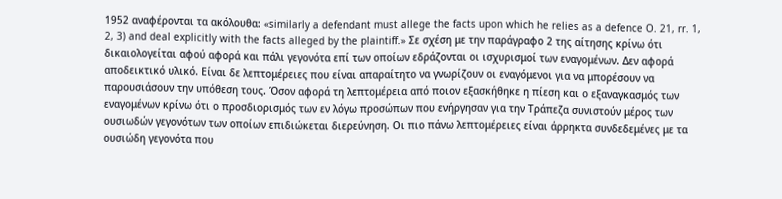1952 αναφέρονται τα ακόλουθα: «similarly a defendant must allege the facts upon which he relies as a defence O. 21, rr. 1, 2, 3) and deal explicitly with the facts alleged by the plaintiff.» Σε σχέση με την παράγραφο 2 της αίτησης κρίνω ότι δικαιολογείται αφού αφορά και πάλι γεγονότα επί των οποίων εδράζονται οι ισχυρισμοί των εναγομένων. Δεν αφορά αποδεικτικό υλικό. Είναι δε λεπτομέρειες που είναι απαραίτητο να γνωρίζουν οι εναγόμενοι για να μπορέσουν να παρουσιάσουν την υπόθεση τους. Όσον αφορά τη λεπτομέρεια από ποιον εξασκήθηκε η πίεση και ο εξαναγκασμός των εναγομένων κρίνω ότι ο προσδιορισμός των εν λόγω προσώπων που ενήργησαν για την Τράπεζα συνιστούν μέρος των ουσιωδών γεγονότων των οποίων επιδιώκεται διερεύνηση. Οι πιο πάνω λεπτομέρειες είναι άρρηκτα συνδεδεμένες με τα ουσιώδη γεγονότα που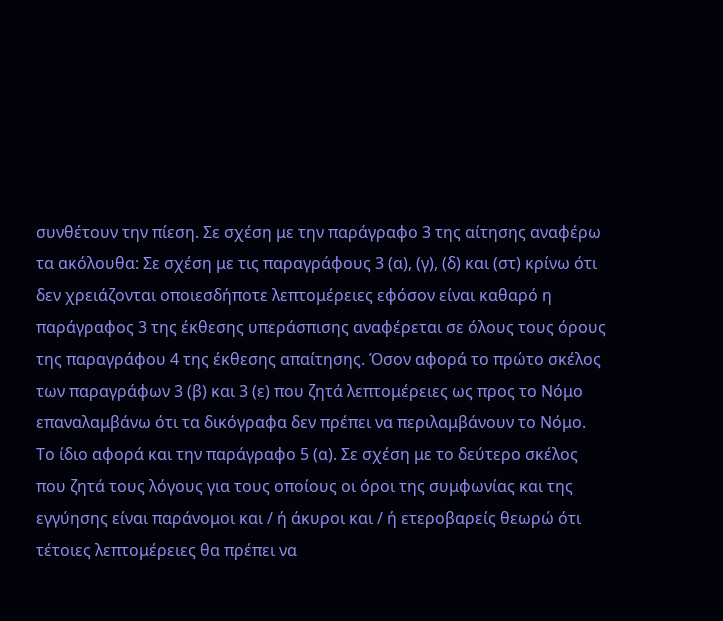συνθέτουν την πίεση. Σε σχέση με την παράγραφο 3 της αίτησης αναφέρω τα ακόλουθα: Σε σχέση με τις παραγράφους 3 (α), (γ), (δ) και (στ) κρίνω ότι δεν χρειάζονται οποιεσδήποτε λεπτομέρειες εφόσον είναι καθαρό η παράγραφος 3 της έκθεσης υπεράσπισης αναφέρεται σε όλους τους όρους της παραγράφου 4 της έκθεσης απαίτησης. Όσον αφορά το πρώτο σκέλος των παραγράφων 3 (β) και 3 (ε) που ζητά λεπτομέρειες ως προς το Νόμο επαναλαμβάνω ότι τα δικόγραφα δεν πρέπει να περιλαμβάνουν το Νόμο. Το ίδιο αφορά και την παράγραφο 5 (α). Σε σχέση με το δεύτερο σκέλος που ζητά τους λόγους για τους οποίους οι όροι της συμφωνίας και της εγγύησης είναι παράνομοι και / ή άκυροι και / ή ετεροβαρείς θεωρώ ότι τέτοιες λεπτομέρειες θα πρέπει να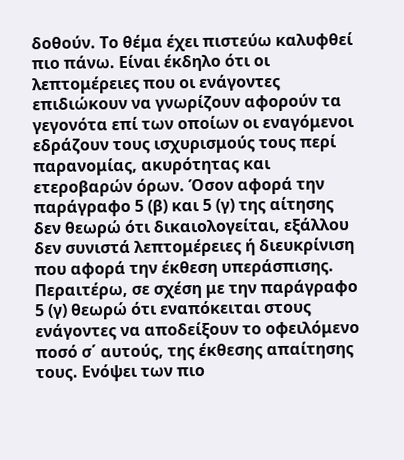δοθούν. Το θέμα έχει πιστεύω καλυφθεί πιο πάνω. Είναι έκδηλο ότι οι λεπτομέρειες που οι ενάγοντες επιδιώκουν να γνωρίζουν αφορούν τα γεγονότα επί των οποίων οι εναγόμενοι εδράζουν τους ισχυρισμούς τους περί παρανομίας, ακυρότητας και ετεροβαρών όρων. Όσον αφορά την παράγραφο 5 (β) και 5 (γ) της αίτησης δεν θεωρώ ότι δικαιολογείται, εξάλλου δεν συνιστά λεπτομέρειες ή διευκρίνιση που αφορά την έκθεση υπεράσπισης. Περαιτέρω, σε σχέση με την παράγραφο 5 (γ) θεωρώ ότι εναπόκειται στους ενάγοντες να αποδείξουν το οφειλόμενο ποσό σ΄ αυτούς, της έκθεσης απαίτησης τους. Ενόψει των πιο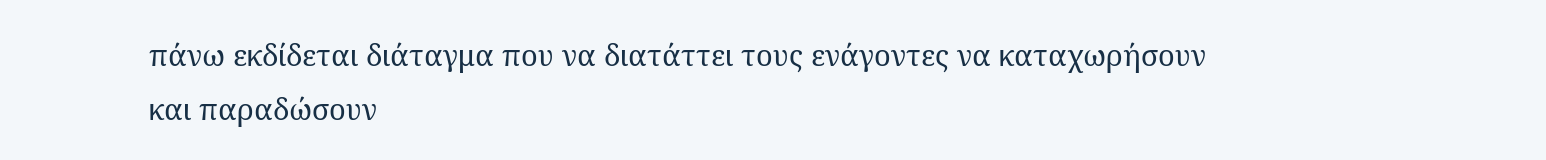πάνω εκδίδεται διάταγμα που να διατάττει τους ενάγοντες να καταχωρήσουν και παραδώσουν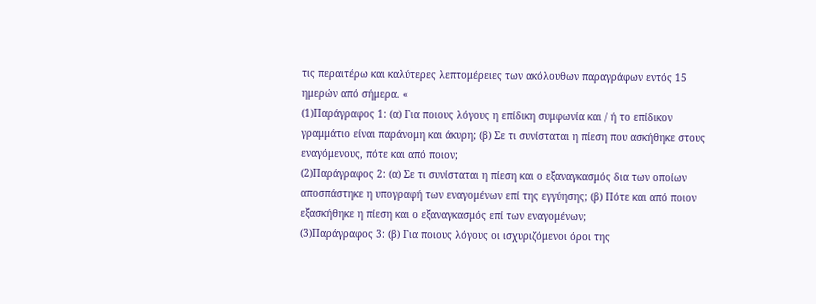τις περαιτέρω και καλύτερες λεπτομέρειες των ακόλουθων παραγράφων εντός 15 ημερών από σήμερα. «
(1)Παράγραφος 1: (α) Για ποιους λόγους η επίδικη συμφωνία και / ή το επίδικον γραμμάτιο είναι παράνομη και άκυρη; (β) Σε τι συνίσταται η πίεση που ασκήθηκε στους εναγόμενους, πότε και από ποιον;
(2)Παράγραφος 2: (α) Σε τι συνίσταται η πίεση και ο εξαναγκασμός δια των οποίων αποσπάστηκε η υπογραφή των εναγομένων επί της εγγύησης; (β) Πότε και από ποιον εξασκήθηκε η πίεση και ο εξαναγκασμός επί των εναγομένων;
(3)Παράγραφος 3: (β) Για ποιους λόγους οι ισχυριζόμενοι όροι της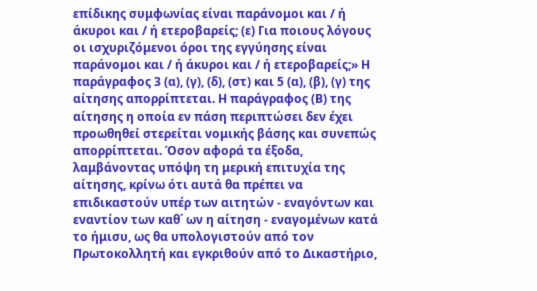επίδικης συμφωνίας είναι παράνομοι και / ή άκυροι και / ή ετεροβαρείς; (ε) Για ποιους λόγους οι ισχυριζόμενοι όροι της εγγύησης είναι παράνομοι και / ή άκυροι και / ή ετεροβαρείς;» Η παράγραφος 3 (α), (γ), (δ), (στ) και 5 (α), (β), (γ) της αίτησης απορρίπτεται. Η παράγραφος (Β) της αίτησης η οποία εν πάση περιπτώσει δεν έχει προωθηθεί στερείται νομικής βάσης και συνεπώς απορρίπτεται. Όσον αφορά τα έξοδα, λαμβάνοντας υπόψη τη μερική επιτυχία της αίτησης, κρίνω ότι αυτά θα πρέπει να επιδικαστούν υπέρ των αιτητών - εναγόντων και εναντίον των καθ΄ ων η αίτηση - εναγομένων κατά το ήμισυ, ως θα υπολογιστούν από τον Πρωτοκολλητή και εγκριθούν από το Δικαστήριο,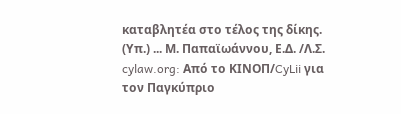καταβλητέα στο τέλος της δίκης. (Υπ.) ... Μ. Παπαϊωάννου, Ε.Δ. /Λ.Σ. cylaw.org: Από το ΚΙΝOΠ/CyLii για τον Παγκύπριο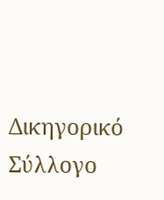Δικηγορικό Σύλλογο